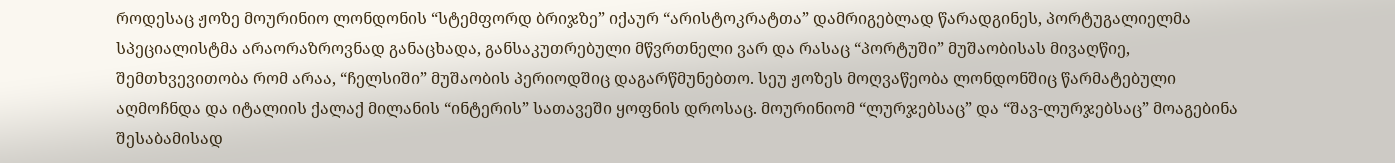როდესაც ჟოზე მოურინიო ლონდონის “სტემფორდ ბრიჯზე” იქაურ “არისტოკრატთა” დამრიგებლად წარადგინეს, პორტუგალიელმა სპეციალისტმა არაორაზროვნად განაცხადა, განსაკუთრებული მწვრთნელი ვარ და რასაც “პორტუში” მუშაობისას მივაღწიე, შემთხვევითობა რომ არაა, “ჩელსიში” მუშაობის პერიოდშიც დაგარწმუნებთო. სეუ ჟოზეს მოღვაწეობა ლონდონშიც წარმატებული აღმოჩნდა და იტალიის ქალაქ მილანის “ინტერის” სათავეში ყოფნის დროსაც. მოურინიომ “ლურჯებსაც” და “შავ-ლურჯებსაც” მოაგებინა შესაბამისად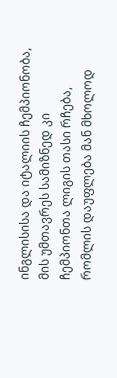ინგლისისა და იტალიის ჩემპიონობა, მის უმთავრეს სამიზნედ კი ჩემპიონთა ლიგის თასი რჩება, რომლის დაუფლება მან მხოლოდ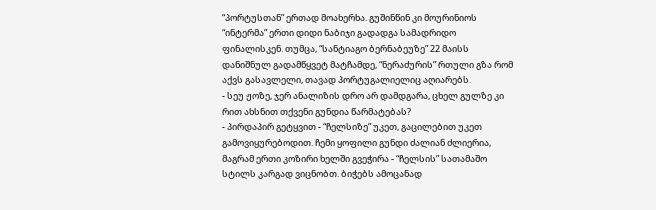“პორტუსთან” ერთად მოახერხა. გუშინწინ კი მოურინიოს “ინტერმა” ერთი დიდი ნაბიჯი გადადგა სამადრიდო ფინალისკენ. თუმცა, “სანტიაგო ბერნაბეუზე” 22 მაისს დანიშნულ გადამწყვეტ მატჩამდე, “ნერაძურის” რთული გზა რომ აქვს გასავლელი, თავად პორტუგალიელიც აღიარებს.
- სეუ ჟოზე, ჯერ ანალიზის დრო არ დამდგარა, ცხელ გულზე კი რით ახსნით თქვენი გუნდია წარმატებას?
- პირდაპირ გეტყვით - “ჩელსიზე” უკეთ, გაცილებით უკეთ გამოვიყურებოდით. ჩემი ყოფილი გუნდი ძალიან ძლიერია, მაგრამ ერთი კოზირი ხელში გვეჭირა - “ჩელსის” სათამაშო სტილს კარგად ვიცნობთ. ბიჭებს ამოცანად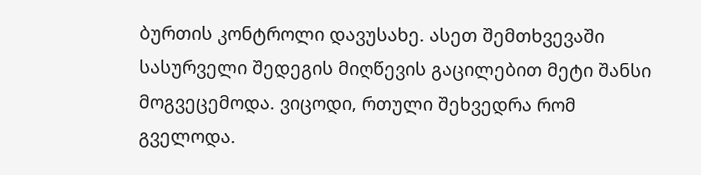ბურთის კონტროლი დავუსახე. ასეთ შემთხვევაში სასურველი შედეგის მიღწევის გაცილებით მეტი შანსი მოგვეცემოდა. ვიცოდი, რთული შეხვედრა რომ გველოდა.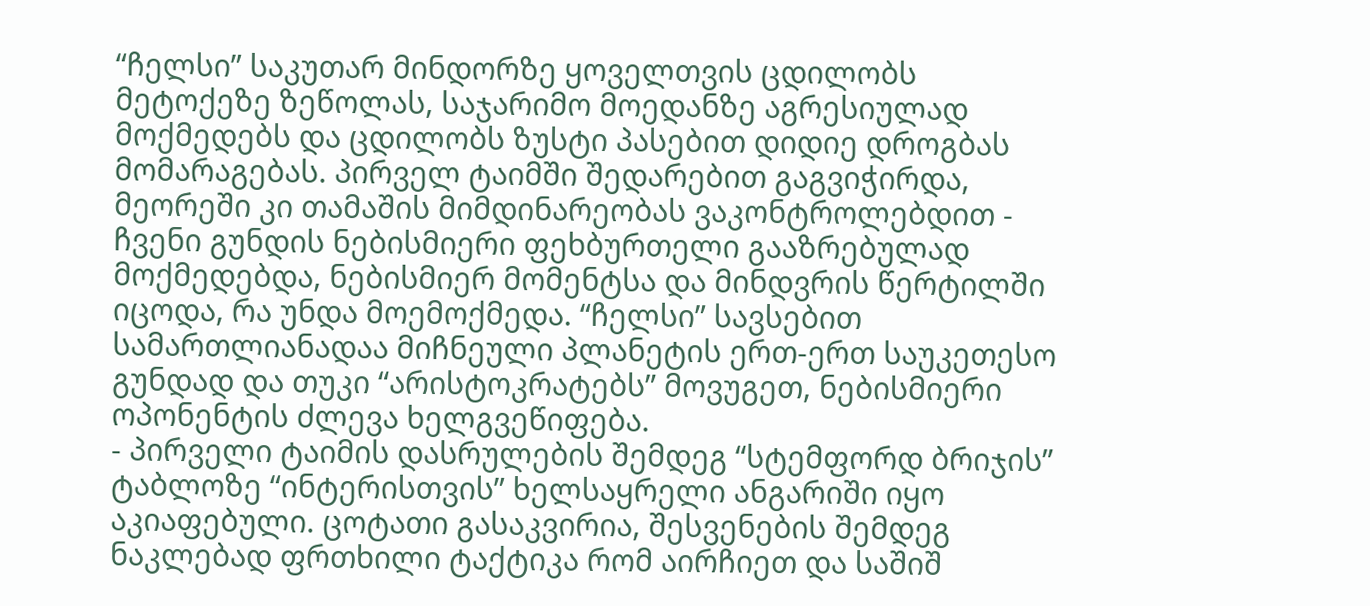“ჩელსი” საკუთარ მინდორზე ყოველთვის ცდილობს მეტოქეზე ზეწოლას, საჯარიმო მოედანზე აგრესიულად მოქმედებს და ცდილობს ზუსტი პასებით დიდიე დროგბას მომარაგებას. პირველ ტაიმში შედარებით გაგვიჭირდა, მეორეში კი თამაშის მიმდინარეობას ვაკონტროლებდით - ჩვენი გუნდის ნებისმიერი ფეხბურთელი გააზრებულად მოქმედებდა, ნებისმიერ მომენტსა და მინდვრის წერტილში იცოდა, რა უნდა მოემოქმედა. “ჩელსი” სავსებით სამართლიანადაა მიჩნეული პლანეტის ერთ-ერთ საუკეთესო გუნდად და თუკი “არისტოკრატებს” მოვუგეთ, ნებისმიერი ოპონენტის ძლევა ხელგვეწიფება.
- პირველი ტაიმის დასრულების შემდეგ “სტემფორდ ბრიჯის” ტაბლოზე “ინტერისთვის” ხელსაყრელი ანგარიში იყო აკიაფებული. ცოტათი გასაკვირია, შესვენების შემდეგ ნაკლებად ფრთხილი ტაქტიკა რომ აირჩიეთ და საშიშ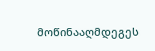მოწინააღმდეგეს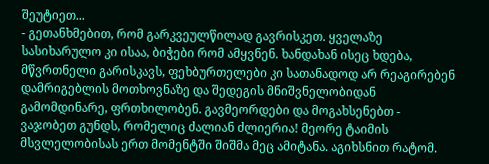შეუტიეთ...
- გეთანხმებით, რომ გარკვეულწილად გავრისკეთ. ყველაზე სასიხარულო კი ისაა, ბიჭები რომ ამყვნენ. ხანდახან ისეც ხდება, მწვრთნელი გარისკავს, ფეხბურთელები კი სათანადოდ არ რეაგირებენ დამრიგებლის მოთხოვნაზე და შედეგის მნიშვნელობიდან გამომდინარე, ფრთხილობენ. გავმეორდები და მოგახსენებთ - ვაჯობეთ გუნდს, რომელიც ძალიან ძლიერია! მეორე ტაიმის მსვლელობისას ერთ მომენტში შიშმა მეც ამიტანა. აგიხსნით რატომ.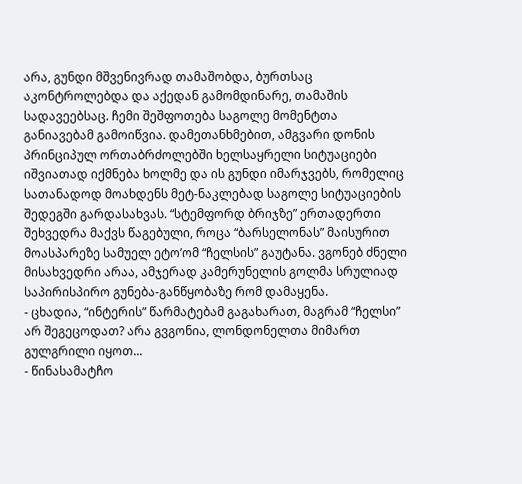არა, გუნდი მშვენივრად თამაშობდა, ბურთსაც აკონტროლებდა და აქედან გამომდინარე, თამაშის სადავეებსაც. ჩემი შეშფოთება საგოლე მომენტთა განიავებამ გამოიწვია. დამეთანხმებით, ამგვარი დონის პრინციპულ ორთაბრძოლებში ხელსაყრელი სიტუაციები იშვიათად იქმნება ხოლმე და ის გუნდი იმარჯვებს, რომელიც სათანადოდ მოახდენს მეტ-ნაკლებად საგოლე სიტუაციების შედეგში გარდასახვას. “სტემფორდ ბრიჯზე” ერთადერთი შეხვედრა მაქვს წაგებული, როცა “ბარსელონას” მაისურით მოასპარეზე სამუელ ეტო’ომ “ჩელსის” გაუტანა. ვგონებ ძნელი მისახვედრი არაა, ამჯერად კამერუნელის გოლმა სრულიად საპირისპირო გუნება-განწყობაზე რომ დამაყენა.
- ცხადია, “ინტერის” წარმატებამ გაგახარათ, მაგრამ “ჩელსი” არ შეგეცოდათ? არა გვგონია, ლონდონელთა მიმართ გულგრილი იყოთ...
- წინასამატჩო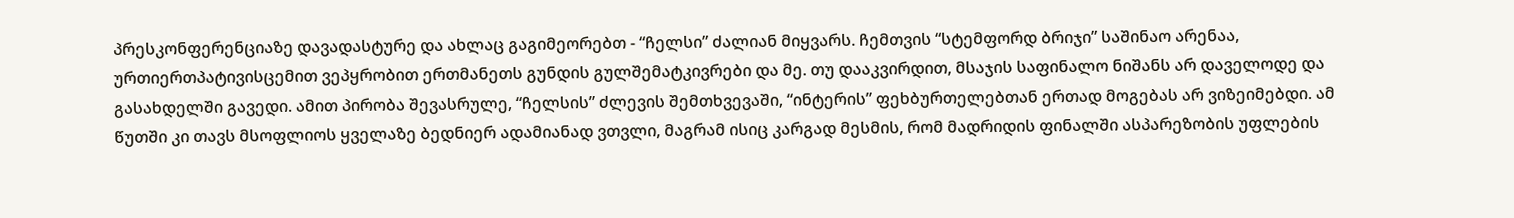პრესკონფერენციაზე დავადასტურე და ახლაც გაგიმეორებთ - “ჩელსი” ძალიან მიყვარს. ჩემთვის “სტემფორდ ბრიჯი” საშინაო არენაა, ურთიერთპატივისცემით ვეპყრობით ერთმანეთს გუნდის გულშემატკივრები და მე. თუ დააკვირდით, მსაჯის საფინალო ნიშანს არ დაველოდე და გასახდელში გავედი. ამით პირობა შევასრულე, “ჩელსის” ძლევის შემთხვევაში, “ინტერის” ფეხბურთელებთან ერთად მოგებას არ ვიზეიმებდი. ამ წუთში კი თავს მსოფლიოს ყველაზე ბედნიერ ადამიანად ვთვლი, მაგრამ ისიც კარგად მესმის, რომ მადრიდის ფინალში ასპარეზობის უფლების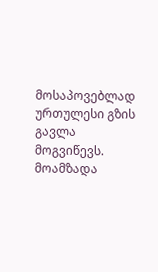მოსაპოვებლად ურთულესი გზის გავლა მოგვიწევს.
მოამზადა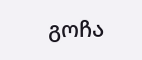გოჩა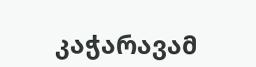კაჭარავამ